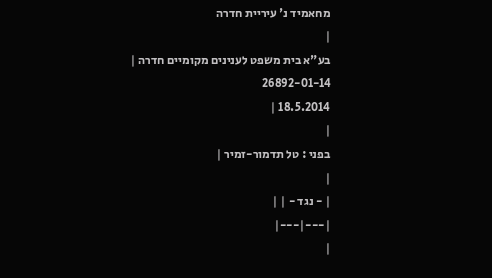מחאמיד נ' עיריית חדרה
|
בע"א בית משפט לענינים מקומיים חדרה |
26892-01-14
18.5.2014 |
|
בפני : טל תדמור-זמיר |
|
| - נגד - | |
|---|---|
|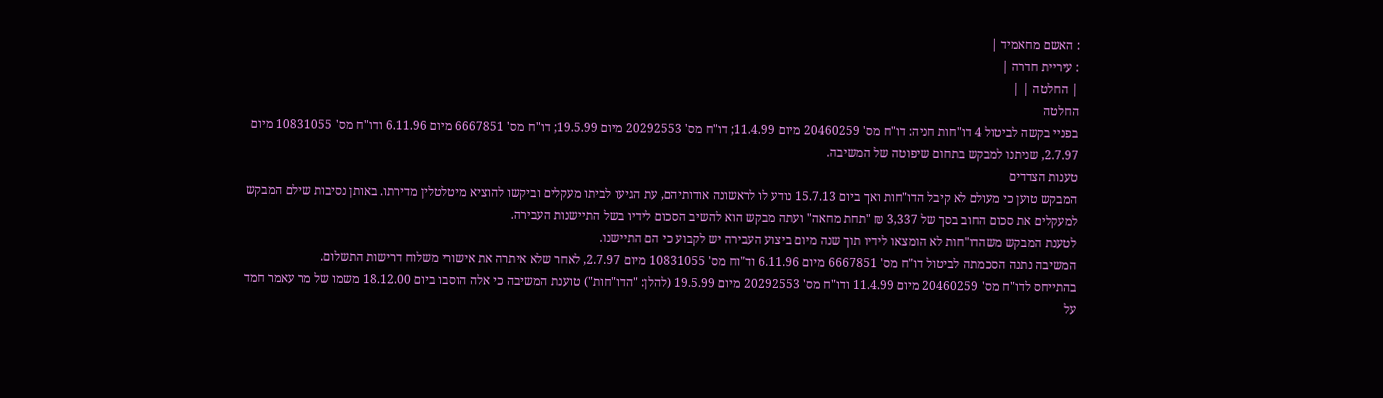: האשם מחאמיד |
: עיריית חדרה |
| החלטה | |
החלטה
בפניי בקשה לביטול 4 דו"חות חניה: דו"ח מס' 20460259 מיום 11.4.99; דו"ח מס' 20292553 מיום 19.5.99; דו"ח מס' 6667851 מיום 6.11.96 ודו"ח מס' 10831055 מיום 2.7.97, שניתנו למבקש בתחום שיפוטה של המשיבה.
טענות הצדדים
המבקש טוען כי מעולם לא קיבל הדו"חות ואך ביום 15.7.13 נודע לו לראשונה אודותיהם, עת הגיעו לביתו מעקלים וביקשו להוציא מיטלטלין מדירתו. באותן נסיבות שילם המבקש למעקלים את סכום החוב בסך של 3,337 ₪ "תחת מחאה" ועתה מבקש הוא להשיב הסכום לידיו בשל התיישנות העבירה.
לטענת המבקש משהדו"חות לא הומצאו לידיו תוך שנה מיום ביצוע העבירה יש לקבוע כי הם התיישנו.
המשיבה נתנה הסכמתה לביטול דו"ח מס' 6667851 מיום 6.11.96 וד"וח מס' 10831055 מיום 2.7.97, לאחר שלא איתרה את אישורי משלוח דרישות התשלום.
בהתייחס לדו"ח מס' 20460259 מיום 11.4.99 ודו"ח מס' 20292553 מיום 19.5.99 (להלן: "הדו"חות") טוענת המשיבה כי אלה הוסבו ביום 18.12.00 משמו של מר עאמר חמד על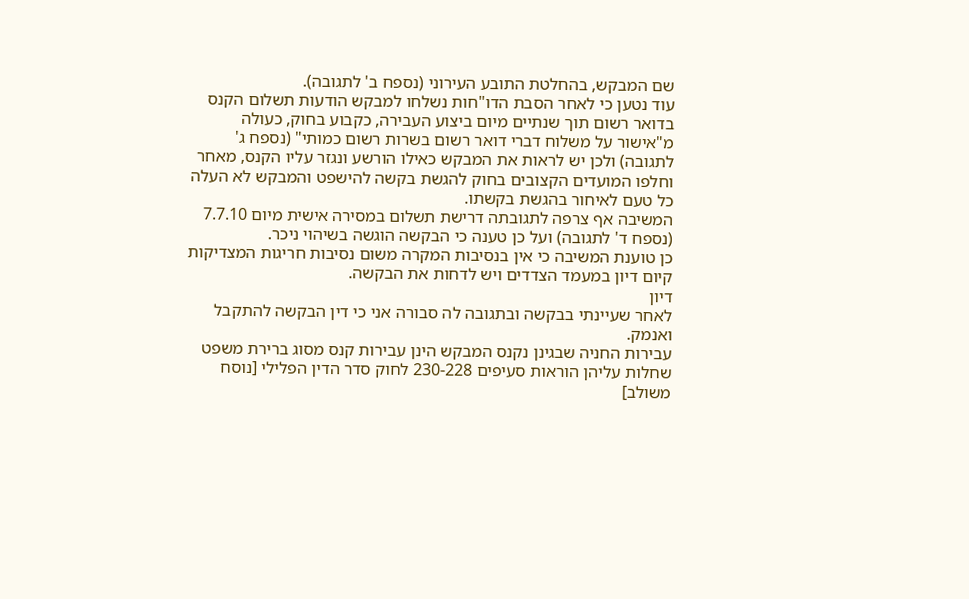שם המבקש, בהחלטת התובע העירוני (נספח ב' לתגובה).
עוד נטען כי לאחר הסבת הדו"חות נשלחו למבקש הודעות תשלום הקנס בדואר רשום תוך שנתיים מיום ביצוע העבירה, כקבוע בחוק, כעולה מ"אישור על משלוח דברי דואר רשום בשרות רשום כמותי" (נספח ג' לתגובה) ולכן יש לראות את המבקש כאילו הורשע ונגזר עליו הקנס, מאחר וחלפו המועדים הקצובים בחוק להגשת בקשה להישפט והמבקש לא העלה כל טעם לאיחור בהגשת בקשתו.
המשיבה אף צרפה לתגובתה דרישת תשלום במסירה אישית מיום 7.7.10 (נספח ד' לתגובה) ועל כן טענה כי הבקשה הוגשה בשיהוי ניכר.
כן טוענת המשיבה כי אין בנסיבות המקרה משום נסיבות חריגות המצדיקות קיום דיון במעמד הצדדים ויש לדחות את הבקשה.
דיון
לאחר שעיינתי בבקשה ובתגובה לה סבורה אני כי דין הבקשה להתקבל ואנמק.
עבירות החניה שבגינן נקנס המבקש הינן עבירות קנס מסוג ברירת משפט שחלות עליהן הוראות סעיפים 230-228 לחוק סדר הדין הפלילי [נוסח משולב]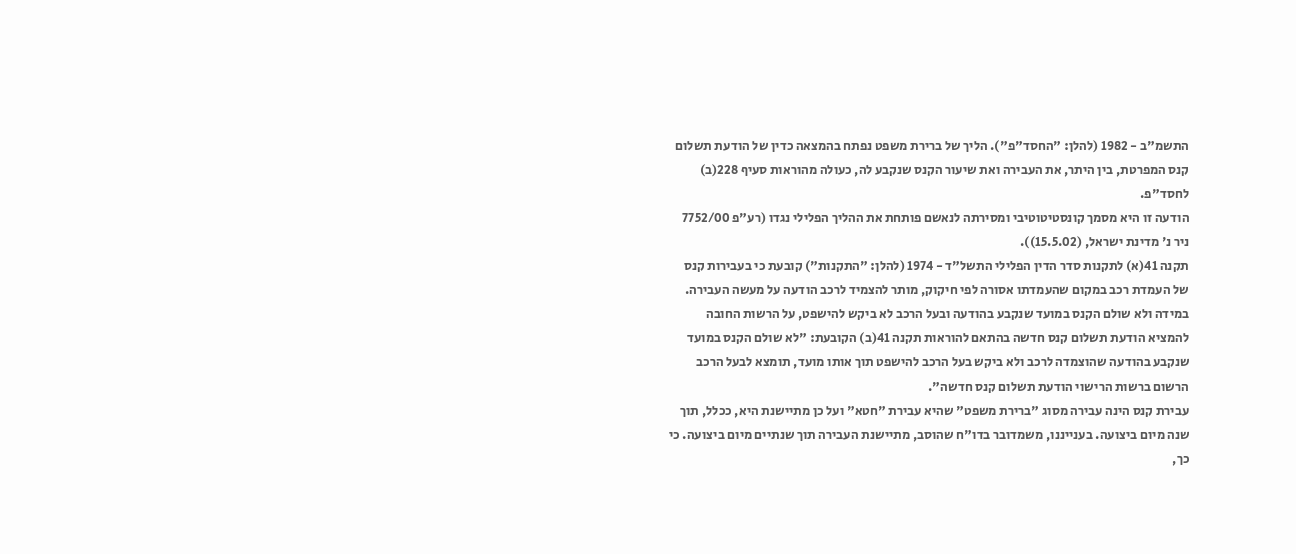התשמ"ב - 1982 (להלן: "החסד"פ"). הליך של ברירת משפט נפתח בהמצאה כדין של הודעת תשלום קנס המפרטת, בין היתר, את העבירה ואת שיעור הקנס שנקבע לה, כעולה מהוראות סעיף 228(ב) לחסד"פ.
הודעה זו היא מסמך קונסטיטוטיבי ומסירתה לנאשם פותחת את ההליך הפלילי נגדו (רע"פ 7752/00 ניר נ' מדינת ישראל, (15.5.02)).
תקנה 41(א) לתקנות סדר הדין הפלילי התשל"ד - 1974 (להלן: "התקנות") קובעת כי בעבירות קנס של העמדת רכב במקום שהעמדתו אסורה לפי חיקוק, מותר להצמיד לרכב הודעה על מעשה העבירה.
במידה ולא שולם הקנס במועד שנקבע בהודעה ובעל הרכב לא ביקש להישפט, על הרשות החובה להמציא הודעת תשלום קנס חדשה בהתאם להוראות תקנה 41(ב) הקובעת: "לא שולם הקנס במועד שנקבע בהודעה שהוצמדה לרכב ולא ביקש בעל הרכב להישפט תוך אותו מועד, תומצא לבעל הרכב הרשום ברשות הרישוי הודעת תשלום קנס חדשה".
עבירת קנס הינה עבירה מסוג "ברירת משפט" שהיא עבירת "חטא" ועל כן מתיישנת היא, ככלל, תוך שנה מיום ביצועה. בענייננו, משמדובר בדו"ח שהוסב, מתיישנת העבירה תוך שנתיים מיום ביצועה. כי כך,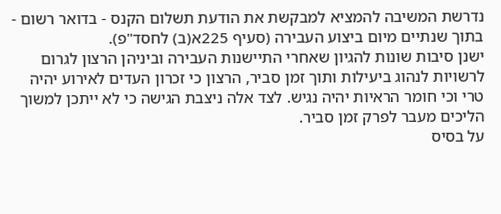נדרשת המשיבה להמציא למבקשת את הודעת תשלום הקנס - בדואר רשום - בתוך שנתיים מיום ביצוע העבירה (סעיף 225א(ב) לחסד"פ).
ישנן סיבות שונות להגיון שאחרי התיישנות העבירה וביניהן הרצון לגרום לרשויות לנהוג ביעילות ותוך זמן סביר, הרצון כי זכרון העדים לאירוע יהיה טרי וכי חומר הראיות יהיה נגיש. לצד אלה ניצבת הגישה כי לא ייתכן למשוך הליכים מעבר לפרק זמן סביר.
על בסיס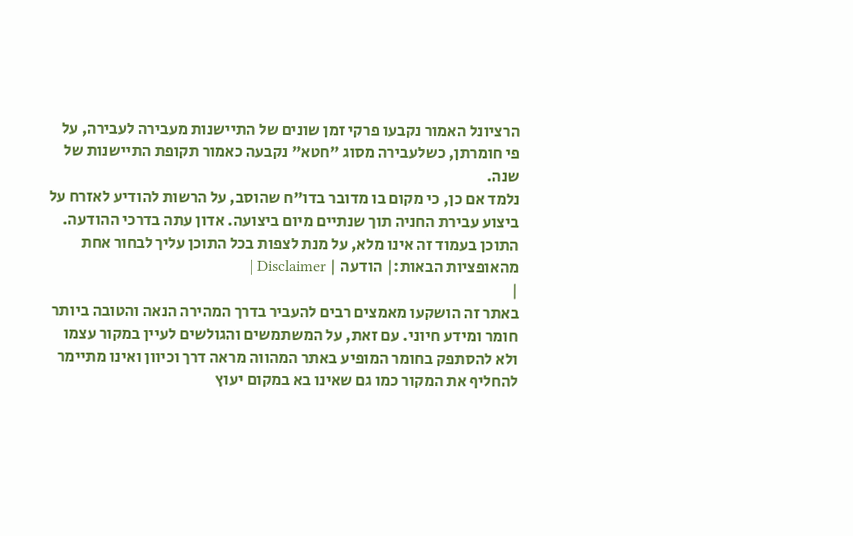הרציונל האמור נקבעו פרקי זמן שונים של התיישנות מעבירה לעבירה, על פי חומרתן, כשלעבירה מסוג "חטא" נקבעה כאמור תקופת התיישנות של שנה.
נלמד אם כן, כי מקום בו מדובר בדו"ח שהוסב, על הרשות להודיע לאזרח על ביצוע עבירת החניה תוך שנתיים מיום ביצועה. אדון עתה בדרכי ההודעה.
התוכן בעמוד זה אינו מלא, על מנת לצפות בכל התוכן עליך לבחור אחת מהאופציות הבאות:| הודעה | Disclaimer |
|
באתר זה הושקעו מאמצים רבים להעביר בדרך המהירה הנאה והטובה ביותר חומר ומידע חיוני. עם זאת, על המשתמשים והגולשים לעיין במקור עצמו ולא להסתפק בחומר המופיע באתר המהווה מראה דרך וכיוון ואינו מתיימר להחליף את המקור כמו גם שאינו בא במקום יעוץ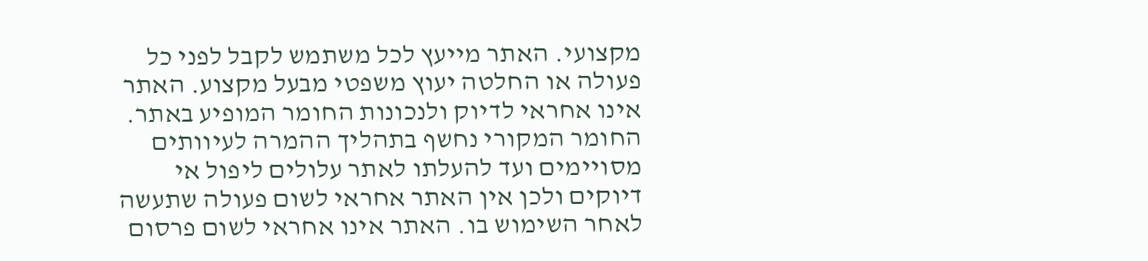מקצועי. האתר מייעץ לכל משתמש לקבל לפני כל פעולה או החלטה יעוץ משפטי מבעל מקצוע. האתר אינו אחראי לדיוק ולנכונות החומר המופיע באתר. החומר המקורי נחשף בתהליך ההמרה לעיוותים מסויימים ועד להעלתו לאתר עלולים ליפול אי דיוקים ולכן אין האתר אחראי לשום פעולה שתעשה לאחר השימוש בו. האתר אינו אחראי לשום פרסום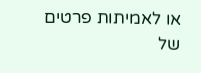או לאמיתות פרטים של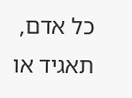כל אדם, תאגיד או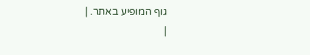גוף המופיע באתר. |
|